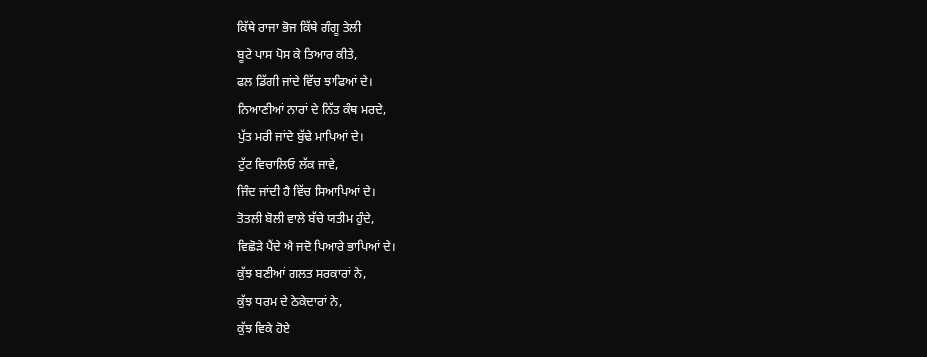ਕਿੱਥੇ ਰਾਜਾ ਭੋਜ ਕਿੱਥੇ ਗੰਗੂ ਤੇਲੀ
ਬੂਟੇ ਪਾਸ ਪੋਸ ਕੇ ਤਿਆਰ ਕੀਤੇ,
ਫਲ ਡਿੱਗੀ ਜਾਂਦੇ ਵਿੱਚ ਝਾਫਿਆਂ ਦੇ।
ਨਿਆਣੀਆਂ ਨਾਰਾਂ ਦੇ ਨਿੱਤ ਕੰਥ ਮਰਦੇ,
ਪੁੱਤ ਮਰੀ ਜਾਂਦੇ ਬੁੱਢੇ ਮਾਪਿਆਂ ਦੇ।
ਟੁੱਟ ਵਿਚਾਲਿਓ ਲੱਕ ਜਾਵੇ,
ਜਿੰਦ ਜਾਂਦੀ ਹੈ ਵਿੱਚ ਸਿਆਪਿਆਂ ਦੇ।
ਤੋਤਲੀ ਬੋਲੀ ਵਾਲੇ ਬੱਚੇ ਯਤੀਮ ਹੁੰਦੇ,
ਵਿਛੋੜੇ ਪੈਂਦੇ ਐ ਜਦੋ ਪਿਆਰੇ ਭਾਪਿਆਂ ਦੇ।
ਕੁੱਝ ਬਣੀਆਂ ਗਲਤ ਸਰਕਾਰਾਂ ਨੇ,
ਕੁੱਝ ਧਰਮ ਦੇ ਠੇਕੇਦਾਰਾਂ ਨੇ,
ਕੁੱਝ ਵਿਕੇ ਹੋਏ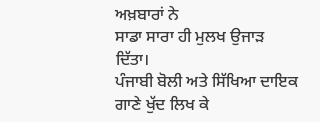ਅਖ਼ਬਾਰਾਂ ਨੇ
ਸਾਡਾ ਸਾਰਾ ਹੀ ਮੁਲਖ ਉਜਾੜ ਦਿੱਤਾ।
ਪੰਜਾਬੀ ਬੋਲੀ ਅਤੇ ਸਿੱਖਿਆ ਦਾਇਕ ਗਾਣੇ ਖੁੱਦ ਲਿਖ ਕੇ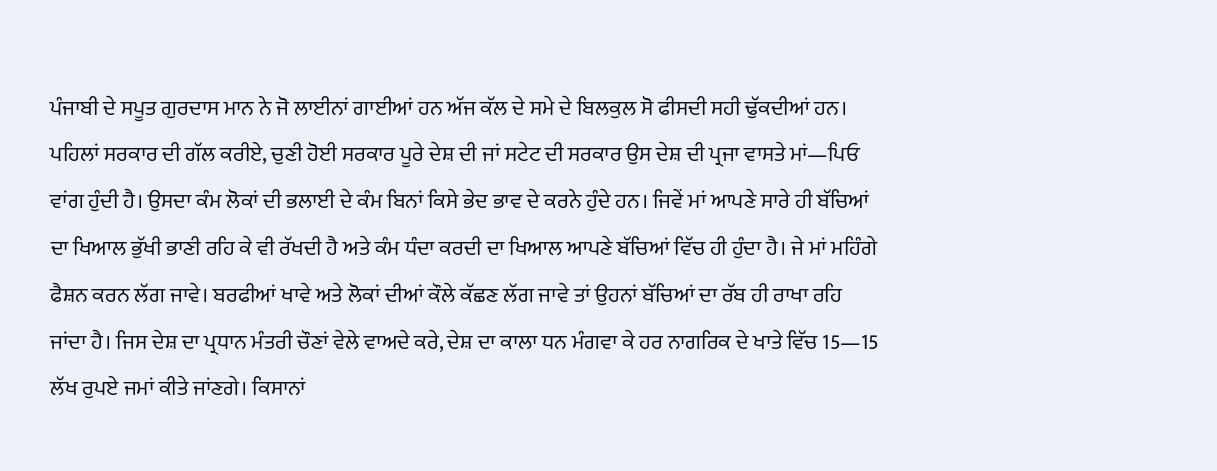ਪੰਜਾਬੀ ਦੇ ਸਪੂਤ ਗੁਰਦਾਸ ਮਾਨ ਨੇ ਜੋ ਲਾਈਨਾਂ ਗਾਈਆਂ ਹਨ ਅੱਜ ਕੱਲ ਦੇ ਸਮੇ ਦੇ ਬਿਲਕੁਲ ਸੋ ਫੀਸਦੀ ਸਹੀ ਢੁੱਕਦੀਆਂ ਹਨ। ਪਹਿਲਾਂ ਸਰਕਾਰ ਦੀ ਗੱਲ ਕਰੀਏ, ਚੁਣੀ ਹੋਈ ਸਰਕਾਰ ਪੂਰੇ ਦੇਸ਼ ਦੀ ਜਾਂ ਸਟੇਟ ਦੀ ਸਰਕਾਰ ਉਸ ਦੇਸ਼ ਦੀ ਪ੍ਰਜਾ ਵਾਸਤੇ ਮਾਂ—ਪਿਓ ਵਾਂਗ ਹੁੰਦੀ ਹੈ। ਉਸਦਾ ਕੰਮ ਲੋਕਾਂ ਦੀ ਭਲਾਈ ਦੇ ਕੰਮ ਬਿਨਾਂ ਕਿਸੇ ਭੇਦ ਭਾਵ ਦੇ ਕਰਨੇ ਹੁੰਦੇ ਹਨ। ਜਿਵੇਂ ਮਾਂ ਆਪਣੇ ਸਾਰੇ ਹੀ ਬੱਚਿਆਂ ਦਾ ਖਿਆਲ ਭੁੱਖੀ ਭਾਣੀ ਰਹਿ ਕੇ ਵੀ ਰੱਖਦੀ ਹੈ ਅਤੇ ਕੰਮ ਧੰਦਾ ਕਰਦੀ ਦਾ ਖਿਆਲ ਆਪਣੇ ਬੱਚਿਆਂ ਵਿੱਚ ਹੀ ਹੁੰਦਾ ਹੈ। ਜੇ ਮਾਂ ਮਹਿੰਗੇ ਫੈਸ਼ਨ ਕਰਨ ਲੱਗ ਜਾਵੇ। ਬਰਫੀਆਂ ਖਾਵੇ ਅਤੇ ਲੋਕਾਂ ਦੀਆਂ ਕੌਲੇ ਕੱਛਣ ਲੱਗ ਜਾਵੇ ਤਾਂ ਉਹਨਾਂ ਬੱਚਿਆਂ ਦਾ ਰੱਬ ਹੀ ਰਾਖਾ ਰਹਿ ਜਾਂਦਾ ਹੈ। ਜਿਸ ਦੇਸ਼ ਦਾ ਪ੍ਰਧਾਨ ਮੰਤਰੀ ਚੌਣਾਂ ਵੇਲੇ ਵਾਅਦੇ ਕਰੇ, ਦੇਸ਼ ਦਾ ਕਾਲਾ ਧਨ ਮੰਗਵਾ ਕੇ ਹਰ ਨਾਗਰਿਕ ਦੇ ਖਾਤੇ ਵਿੱਚ 15—15 ਲੱਖ ਰੁਪਏ ਜਮਾਂ ਕੀਤੇ ਜਾਂਣਗੇ। ਕਿਸਾਨਾਂ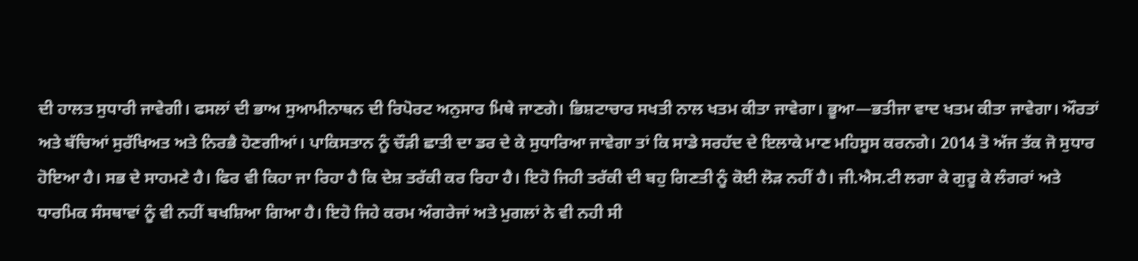ਦੀ ਹਾਲਤ ਸੁਧਾਰੀ ਜਾਵੇਗੀ। ਫਸਲਾਂ ਦੀ ਭਾਅ ਸੁਆਮੀਨਾਥਨ ਦੀ ਰਿਪੋਰਟ ਅਨੁਸਾਰ ਮਿਥੇ ਜਾਣਗੇ। ਭਿਸ਼ਟਾਚਾਰ ਸਖਤੀ ਨਾਲ ਖਤਮ ਕੀਤਾ ਜਾਵੇਗਾ। ਭੂਆ—ਭਤੀਜਾ ਵਾਦ ਖਤਮ ਕੀਤਾ ਜਾਵੇਗਾ। ਔਰਤਾਂ ਅਤੇ ਬੱਚਿਆਂ ਸੁਰੱਖਿਅਤ ਅਤੇ ਨਿਰਭੈ ਹੋਣਗੀਆਂ। ਪਾਕਿਸਤਾਨ ਨੂੰ ਚੌੜੀ ਛਾਤੀ ਦਾ ਡਰ ਦੇ ਕੇ ਸੁਧਾਰਿਆ ਜਾਵੇਗਾ ਤਾਂ ਕਿ ਸਾਡੇ ਸਰਹੱਦ ਦੇ ਇਲਾਕੇ ਮਾਣ ਮਹਿਸੂਸ ਕਰਨਗੇ। 2014 ਤੋ ਅੱਜ ਤੱਕ ਜੋ ਸੁਧਾਰ ਹੋਇਆ ਹੈ। ਸਭ ਦੇ ਸਾਹਮਣੇ ਹੈ। ਫਿਰ ਵੀ ਕਿਹਾ ਜਾ ਰਿਹਾ ਹੈ ਕਿ ਦੇਸ਼ ਤਰੱਕੀ ਕਰ ਰਿਹਾ ਹੈ। ਇਹੋ ਜਿਹੀ ਤਰੱਕੀ ਦੀ ਬਹੁ ਗਿਣਤੀ ਨੂੰ ਕੋਈ ਲੋੜ ਨਹੀਂ ਹੈ। ਜੀ.ਐਸ.ਟੀ ਲਗਾ ਕੇ ਗੁਰੂ ਕੇ ਲੰਗਰਾਂ ਅਤੇ ਧਾਰਮਿਕ ਸੰਸਥਾਵਾਂ ਨੂੰ ਵੀ ਨਹੀਂ ਬਖਸ਼ਿਆ ਗਿਆ ਹੈ। ਇਹੋ ਜਿਹੇ ਕਰਮ ਅੰਗਰੇਜਾਂ ਅਤੇ ਮੁਗਲਾਂ ਨੇ ਵੀ ਨਹੀ ਸੀ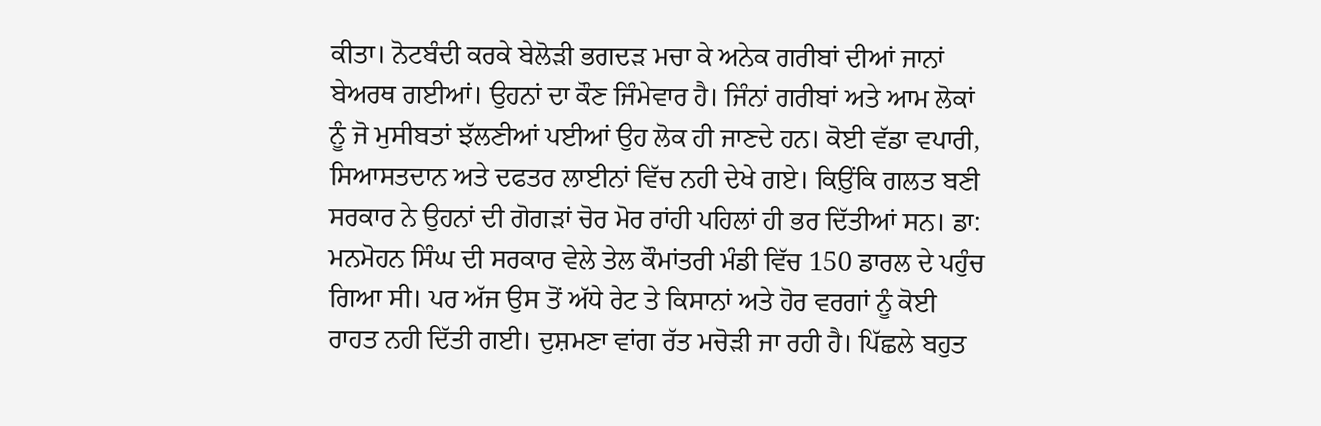ਕੀਤਾ। ਨੋਟਬੰਦੀ ਕਰਕੇ ਬੇਲੋੜੀ ਭਗਦੜ ਮਚਾ ਕੇ ਅਨੇਕ ਗਰੀਬਾਂ ਦੀਆਂ ਜਾਨਾਂ ਬੇਅਰਥ ਗਈਆਂ। ਉਹਨਾਂ ਦਾ ਕੌਣ ਜਿੰਮੇਵਾਰ ਹੈ। ਜਿੰਨਾਂ ਗਰੀਬਾਂ ਅਤੇ ਆਮ ਲੋਕਾਂ ਨੂੰ ਜੋ ਮੁਸੀਬਤਾਂ ਝੱਲਣੀਆਂ ਪਈਆਂ ਉਹ ਲੋਕ ਹੀ ਜਾਣਦੇ ਹਨ। ਕੋਈ ਵੱਡਾ ਵਪਾਰੀ, ਸਿਆਸਤਦਾਨ ਅਤੇ ਦਫਤਰ ਲਾਈਨਾਂ ਵਿੱਚ ਨਹੀ ਦੇਖੇ ਗਏ। ਕਿਉ਼ਂਕਿ ਗਲਤ ਬਣੀ ਸਰਕਾਰ ਨੇ ਉਹਨਾਂ ਦੀ ਗੋਗੜਾਂ ਚੋਰ ਮੋਰ ਰਾਂਹੀ ਪਹਿਲਾਂ ਹੀ ਭਰ ਦਿੱਤੀਆਂ ਸਨ। ਡਾ: ਮਨਮੋਹਨ ਸਿੰਘ ਦੀ ਸਰਕਾਰ ਵੇਲੇ ਤੇਲ ਕੌਮਾਂਤਰੀ ਮੰਡੀ ਵਿੱਚ 150 ਡਾਰਲ ਦੇ ਪਹੁੰਚ ਗਿਆ ਸੀ। ਪਰ ਅੱਜ ਉਸ ਤੋਂ ਅੱਧੇ ਰੇਟ ਤੇ ਕਿਸਾਨਾਂ ਅਤੇ ਹੋਰ ਵਰਗਾਂ ਨੂੰ ਕੋਈ ਰਾਹਤ ਨਹੀ ਦਿੱਤੀ ਗਈ। ਦੁਸ਼ਮਣਾ ਵਾਂਗ ਰੱਤ ਮਚੋੜੀ ਜਾ ਰਹੀ ਹੈ। ਪਿੱਛਲੇ ਬਹੁਤ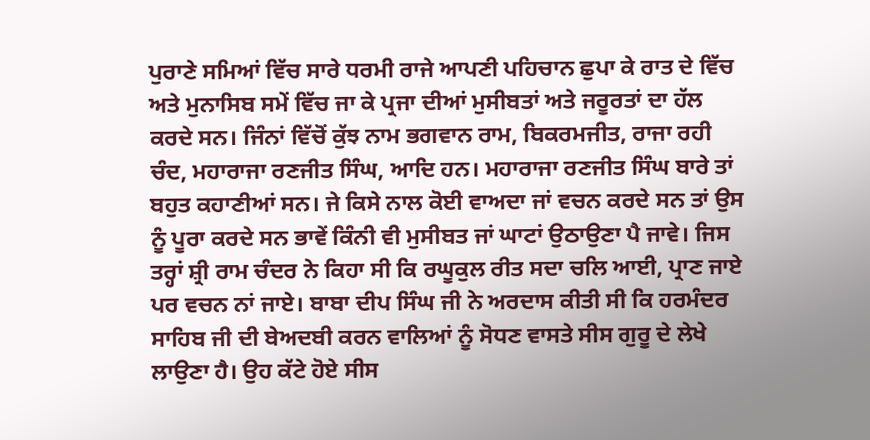ਪੁਰਾਣੇ ਸਮਿਆਂ ਵਿੱਚ ਸਾਰੇ ਧਰਮੀ ਰਾਜੇ ਆਪਣੀ ਪਹਿਚਾਨ ਛੁਪਾ ਕੇ ਰਾਤ ਦੇ ਵਿੱਚ ਅਤੇ ਮੁਨਾਸਿਬ ਸਮੇਂ ਵਿੱਚ ਜਾ ਕੇ ਪ੍ਰਜਾ ਦੀਆਂ ਮੁਸੀਬਤਾਂ ਅਤੇ ਜਰੂਰਤਾਂ ਦਾ ਹੱਲ ਕਰਦੇ ਸਨ। ਜਿੰਨਾਂ ਵਿੱਚੋਂ ਕੁੱਝ ਨਾਮ ਭਗਵਾਨ ਰਾਮ, ਬਿਕਰਮਜੀਤ, ਰਾਜਾ ਰਹੀ ਚੰਦ, ਮਹਾਰਾਜਾ ਰਣਜੀਤ ਸਿੰਘ, ਆਦਿ ਹਨ। ਮਹਾਰਾਜਾ ਰਣਜੀਤ ਸਿੰਘ ਬਾਰੇ ਤਾਂ ਬਹੁਤ ਕਹਾਣੀਆਂ ਸਨ। ਜੇ ਕਿਸੇ ਨਾਲ ਕੋਈ ਵਾਅਦਾ ਜਾਂ ਵਚਨ ਕਰਦੇ ਸਨ ਤਾਂ ਉਸ ਨੂੰ ਪੂਰਾ ਕਰਦੇ ਸਨ ਭਾਵੇਂ ਕਿੰਨੀ ਵੀ ਮੁਸੀਬਤ ਜਾਂ ਘਾਟਾਂ ਉਠਾਉਣਾ ਪੈ ਜਾਵੇ। ਜਿਸ ਤਰ੍ਹਾਂ ਸ਼੍ਰੀ ਰਾਮ ਚੰਦਰ ਨੇ ਕਿਹਾ ਸੀ ਕਿ ਰਘੂਕੁਲ ਰੀਤ ਸਦਾ ਚਲਿ ਆਈ, ਪ੍ਰਾਣ ਜਾਏ ਪਰ ਵਚਨ ਨਾਂ ਜਾਏ। ਬਾਬਾ ਦੀਪ ਸਿੰਘ ਜੀ ਨੇ ਅਰਦਾਸ ਕੀਤੀ ਸੀ ਕਿ ਹਰਮੰਦਰ ਸਾਹਿਬ ਜੀ ਦੀ ਬੇਅਦਬੀ ਕਰਨ ਵਾਲਿਆਂ ਨੂੰ ਸੋਧਣ ਵਾਸਤੇ ਸੀਸ ਗੁਰੂ ਦੇ ਲੇਖੇ ਲਾਉਣਾ ਹੈ। ਉਹ ਕੱਟੇ ਹੋਏ ਸੀਸ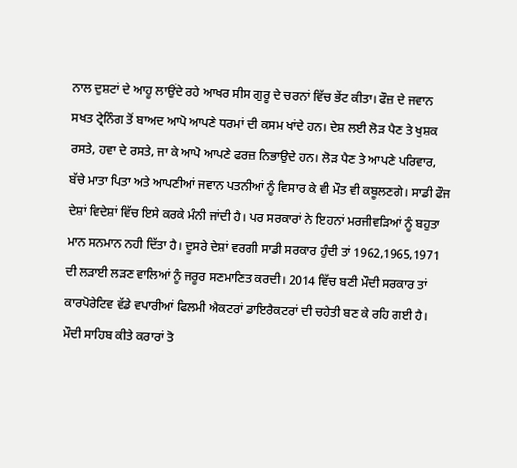ਨਾਲ ਦੁਸ਼ਟਾਂ ਦੇ ਆਹੂ ਲਾਉਂਦੇ ਰਹੇ ਆਖਰ ਸੀਸ ਗੁਰੂ ਦੇ ਚਰਨਾਂ ਵਿੱਚ ਭੇਂਟ ਕੀਤਾ। ਫੌਜ਼ ਦੇ ਜਵਾਨ ਸਖਤ ਟ੍ਰੇਨਿੰਗ ਤੋਂ ਬਾਅਦ ਆਪੋ ਆਪਣੇ ਧਰਮਾਂ ਦੀ ਕਸਮ ਖਾਂਦੇ ਹਨ। ਦੇਸ਼ ਲਈ ਲੋੜ ਪੈਣ ਤੇ ਖੁਸ਼ਕ ਰਸਤੇ, ਹਵਾ ਦੇ ਰਸਤੇ, ਜਾ ਕੇ ਆਪੋ ਆਪਣੇ ਫਰਜ਼ ਨਿਭਾਉਦੇ ਹਨ। ਲੋੜ ਪੈਣ ਤੇ ਆਪਣੇ ਪਰਿਵਾਰ, ਬੱਚੇ ਮਾਤਾ ਪਿਤਾ ਅਤੇ ਆਪਣੀਆਂ ਜਵਾਨ ਪਤਨੀਆਂ ਨੂੰ ਵਿਸਾਰ ਕੇ ਵੀ ਮੌਤ ਵੀ ਕਬੂਲਣਗੇ। ਸਾਡੀ ਫੌਜ ਦੇਸ਼ਾਂ ਵਿਦੇਸ਼ਾਂ ਵਿੱਚ ਇਸੇ ਕਰਕੇ ਮੰਨੀ ਜਾਂਦੀ ਹੈ। ਪਰ ਸਰਕਾਰਾਂ ਨੇ ਇਹਨਾਂ ਮਰਜੀਵੜਿਆਂ ਨੂੰ ਬਹੁਤਾ ਮਾਨ ਸਨਮਾਨ ਨਹੀ ਦਿੱਤਾ ਹੈ। ਦੂਸਰੇ ਦੇਸ਼ਾਂ ਵਰਗੀ ਸਾਡੀ ਸਰਕਾਰ ਹੁੰਦੀ ਤਾਂ 1962,1965,1971 ਦੀ ਲੜਾਈ ਲੜਣ ਵਾਲਿਆਂ ਨੂੰ ਜਰੂਰ ਸਣਮਾਣਿਤ ਕਰਦੀ। 2014 ਵਿੱਚ ਬਣੀ ਮੌਦੀ ਸਰਕਾਰ ਤਾਂ ਕਾਰਪੋਰੇਟਿਵ ਵੱਡੇ ਵਪਾਰੀਆਂ ਫਿਲਮੀ ਐਕਟਰਾਂ ਡਾਇਰੈਕਟਰਾਂ ਦੀ ਚਹੇਤੀ ਬਣ ਕੇ ਰਹਿ ਗਈ ਹੈ। ਮੌਦੀ ਸਾਹਿਬ ਕੀਤੇ ਕਰਾਰਾਂ ਤੋ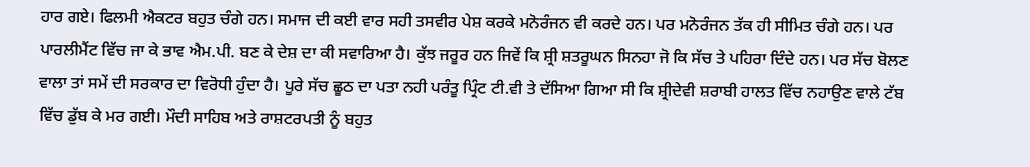ਹਾਰ ਗਏ। ਫਿਲਮੀ ਐਕਟਰ ਬਹੁਤ ਚੰਗੇ ਹਨ। ਸਮਾਜ ਦੀ ਕਈ ਵਾਰ ਸਹੀ ਤਸਵੀਰ ਪੇਸ਼ ਕਰਕੇ ਮਨੋਰੰਜਨ ਵੀ ਕਰਦੇ ਹਨ। ਪਰ ਮਨੋਰੰਜਨ ਤੱਕ ਹੀ ਸੀਮਿਤ ਚੰਗੇ ਹਨ। ਪਰ ਪਾਰਲੀਮੈਂਟ ਵਿੱਚ ਜਾ ਕੇ ਭਾਵ ਐਮ.ਪੀ. ਬਣ ਕੇ ਦੇਸ਼ ਦਾ ਕੀ ਸਵਾਰਿਆ ਹੈ। ਕੁੱਝ ਜਰੂਰ ਹਨ ਜਿਵੇਂ ਕਿ ਸ਼੍ਰੀ ਸ਼ਤਰੂਘਨ ਸਿਨਹਾ ਜੋ ਕਿ ਸੱਚ ਤੇ ਪਹਿਰਾ ਦਿੰਦੇ ਹਨ। ਪਰ ਸੱਚ ਬੋਲਣ ਵਾਲਾ ਤਾਂ ਸਮੇਂ ਦੀ ਸਰਕਾਰ ਦਾ ਵਿਰੋਧੀ ਹੁੰਦਾ ਹੈ। ਪੂਰੇ ਸੱਚ ਛੂਠ ਦਾ ਪਤਾ ਨਹੀ ਪਰੰਤੂ ਪ੍ਰਿੰਟ ਟੀ.ਵੀ ਤੇ ਦੱਸਿਆ ਗਿਆ ਸੀ ਕਿ ਸ਼੍ਰੀਦੇਵੀ ਸ਼ਰਾਬੀ ਹਾਲਤ ਵਿੱਚ ਨਹਾਉਣ ਵਾਲੇ ਟੱਬ ਵਿੱਚ ਡੁੱਬ ਕੇ ਮਰ ਗਈ। ਮੌਦੀ ਸਾਹਿਬ ਅਤੇ ਰਾਸ਼ਟਰਪਤੀ ਨੂੰ ਬਹੁਤ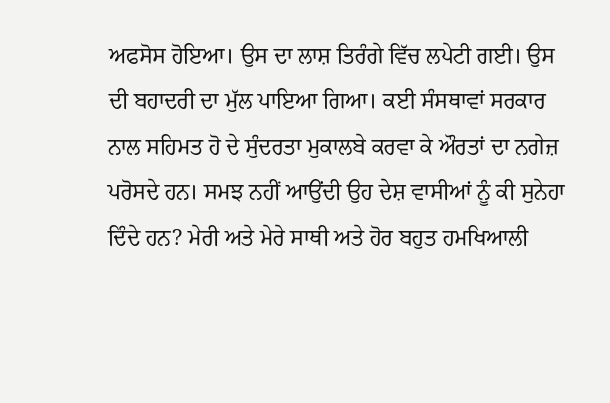ਅਫਸੋਸ ਹੋਇਆ। ਉਸ ਦਾ ਲਾਸ਼ ਤਿਰੰਗੇ ਵਿੱਚ ਲਪੇਟੀ ਗਈ। ਉਸ ਦੀ ਬਹਾਦਰੀ ਦਾ ਮੁੱਲ ਪਾਇਆ ਗਿਆ। ਕਈ ਸੰਸਥਾਵਾਂ ਸਰਕਾਰ ਨਾਲ ਸਹਿਮਤ ਹੋ ਦੇ ਸੁੰਦਰਤਾ ਮੁਕਾਲਬੇ ਕਰਵਾ ਕੇ ਔਰਤਾਂ ਦਾ ਨਗੇਜ਼ ਪਰੋਸਦੇ ਹਨ। ਸਮਝ ਨਹੀਂ ਆਉਂਦੀ ਉਹ ਦੇਸ਼ ਵਾਸੀਆਂ ਨੂੰ ਕੀ ਸੁਨੇਹਾ ਦਿੰਦੇ ਹਨ? ਮੇਰੀ ਅਤੇ ਮੇਰੇ ਸਾਥੀ ਅਤੇ ਹੋਰ ਬਹੁਤ ਹਮਖਿਆਲੀ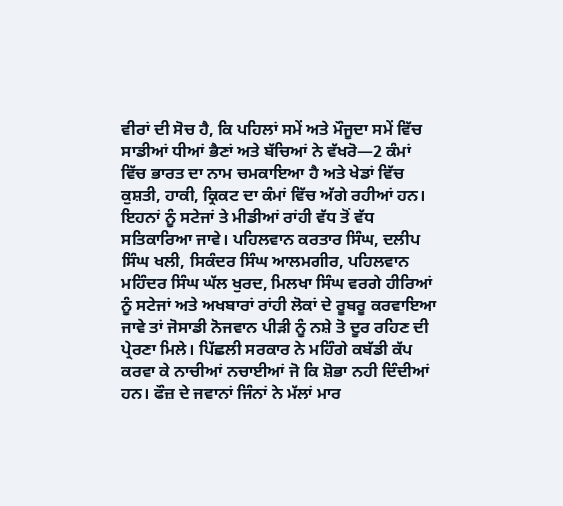ਵੀਰਾਂ ਦੀ ਸੋਚ ਹੈ, ਕਿ ਪਹਿਲਾਂ ਸਮੇਂ ਅਤੇ ਮੌਜੂਦਾ ਸਮੇਂ ਵਿੱਚ ਸਾਡੀਆਂ ਧੀਆਂ ਭੈਣਾਂ ਅਤੇ ਬੱਚਿਆਂ ਨੇ ਵੱਖਰੋ—2 ਕੰਮਾਂ ਵਿੱਚ ਭਾਰਤ ਦਾ ਨਾਮ ਚਮਕਾਇਆ ਹੈ ਅਤੇ ਖੇਡਾਂ ਵਿੱਚ ਕੁਸ਼ਤੀ, ਹਾਕੀ, ਕ੍ਰਿਕਟ ਦਾ ਕੰਮਾਂ ਵਿੱਚ ਅੱਗੇ ਰਹੀਆਂ ਹਨ। ਇਹਨਾਂ ਨੂੰ ਸਟੇਜਾਂ ਤੇ ਮੀਡੀਆਂ ਰਾਂਹੀ ਵੱਧ ਤੋਂ ਵੱਧ ਸਤਿਕਾਰਿਆ ਜਾਵੇ। ਪਹਿਲਵਾਨ ਕਰਤਾਰ ਸਿੰਘ, ਦਲੀਪ ਸਿੰਘ ਖਲੀ, ਸਿਕੰਦਰ ਸਿੰਘ ਆਲਮਗੀਰ, ਪਹਿਲਵਾਨ ਮਹਿੰਦਰ ਸਿੰਘ ਘੱਲ ਖੁਰਦ, ਮਿਲਖਾ ਸਿੰਘ ਵਰਗੇ ਹੀਰਿਆਂ ਨੂੰ ਸਟੇਜਾਂ ਅਤੇ ਅਖਬਾਰਾਂ ਰਾਂਹੀ ਲੋਕਾਂ ਦੇ ਰੂਬਰੂ ਕਰਵਾਇਆ ਜਾਵੇ ਤਾਂ ਜੋਸਾਡੀ ਨੋਜਵਾਨ ਪੀੜੀ ਨੂੰ ਨਸ਼ੇ ਤੋ ਦੂਰ ਰਹਿਣ ਦੀ ਪ੍ਰੇਰਣਾ ਮਿਲੇ। ਪਿੱਛਲੀ ਸਰਕਾਰ ਨੇ ਮਹਿੰਗੇ ਕਬੱਡੀ ਕੱਪ ਕਰਵਾ ਕੇ ਨਾਚੀਆਂ ਨਚਾਈਆਂ ਜੋ ਕਿ ਸ਼ੋਭਾ ਨਹੀ ਦਿੰਦੀਆਂ ਹਨ। ਫੌਜ਼ ਦੇ ਜਵਾਨਾਂ ਜਿੰਨਾਂ ਨੇ ਮੱਲਾਂ ਮਾਰ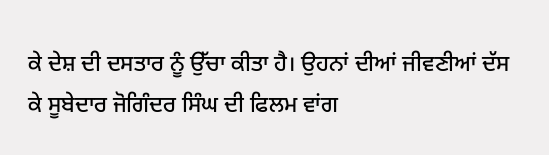ਕੇ ਦੇਸ਼ ਦੀ ਦਸਤਾਰ ਨੂੰ ਉੱਚਾ ਕੀਤਾ ਹੈ। ਉਹਨਾਂ ਦੀਆਂ ਜੀਵਣੀਆਂ ਦੱਸ ਕੇ ਸੂਬੇਦਾਰ ਜੋਗਿੰਦਰ ਸਿੰਘ ਦੀ ਫਿਲਮ ਵਾਂਗ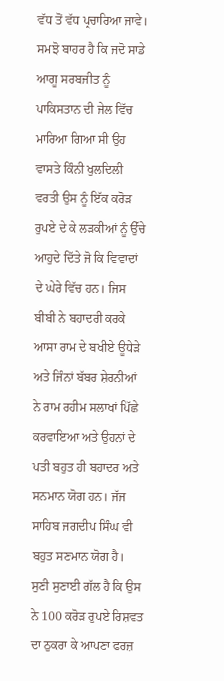ਵੱਧ ਤੋਂ ਵੱਧ ਪ੍ਰਚਾਰਿਆ ਜਾਵੇ। ਸਮਝੋ ਬਾਹਰ ਹੈ ਕਿ ਜਦੋ ਸਾਡੇ ਆਗੂ ਸਰਬਜੀਤ ਨੂੰ ਪਾਕਿਸਤਾਨ ਦੀ ਜੇਲ ਵਿੱਚ ਮਾਰਿਆ ਗਿਆ ਸੀ ਉਹ ਵਾਸਤੇ ਕਿੰਨੀ ਖੁਲਦਿਲੀ ਵਰਤੀ ਉਸ ਨੂੰ ਇੱਕ ਕਰੋੜ ਰੁਪਏ ਦੇ ਕੇ ਲੜਕੀਆਂ ਨੂੰ ਉੱਚੇ ਆਹੁਦੇ ਦਿੱਤੇ ਜੋ ਕਿ ਵਿਵਾਦਾਂ ਦੇ ਘੇਰੇ ਵਿੱਚ ਹਨ। ਜਿਸ ਬੀਬੀ ਨੇ ਬਹਾਦਰੀ ਕਰਕੇ ਆਸਾ ਰਾਮ ਦੇ ਬਖੀਏ ਊਧੇੜੇ ਅਤੇ ਜਿੰਨਾਂ ਬੱਬਰ ਸ਼ੇਰਨੀਆਂ ਨੇ ਰਾਮ ਰਹੀਮ ਸਲਾਖਾਂ ਪਿੱਛੇ ਕਰਵਾਇਆ ਅਤੇ ਉਹਨਾਂ ਦੇ ਪਤੀ ਬਹੁਤ ਹੀ ਬਹਾਦਰ ਅਤੇ ਸਨਮਾਨ ਯੋਗ ਹਨ। ਜੱਜ ਸਾਹਿਬ ਜਗਦੀਪ ਸਿੰਘ ਵੀ ਬਹੁਤ ਸਣਮਾਨ ਯੋਗ ਹੈ। ਸੁਣੀ ਸੁਣਾਈ ਗੱਲ ਹੈ ਕਿ ਉਸ ਨੇ 100 ਕਰੋੜ ਰੁਪਏ ਰਿਸ਼ਵਤ ਦਾ ਠੁਕਰਾ ਕੇ ਆਪਣਾ ਫਰਜ਼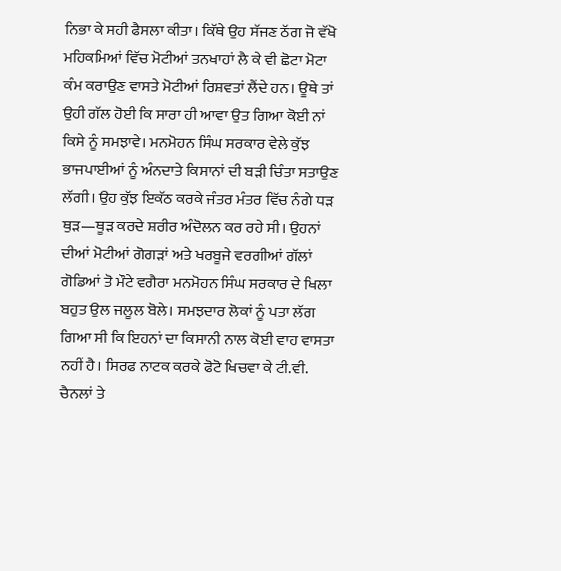ਨਿਭਾ ਕੇ ਸਹੀ ਫੈਸਲਾ ਕੀਤਾ। ਕਿੱਥੇ ਉਹ ਸੱਜਣ ਠੱਗ ਜੋ ਵੱਖੋ ਮਹਿਕਮਿਆਂ ਵਿੱਚ ਮੋਟੀਆਂ ਤਨਖਾਹਾਂ ਲੈ ਕੇ ਵੀ ਛੋਟਾ ਮੋਟਾ ਕੰਮ ਕਰਾਉਣ ਵਾਸਤੇ ਮੋਟੀਆਂ ਰਿਸ਼ਵਤਾਂ ਲੈਂਦੇ ਹਨ। ਊਥੇ ਤਾਂ ਉਹੀ ਗੱਲ ਹੋਈ ਕਿ ਸਾਰਾ ਹੀ ਆਵਾ ਉਤ ਗਿਆ ਕੋਈ ਨਾਂ ਕਿਸੇ ਨੂੰ ਸਮਝਾਵੇ। ਮਨਮੋਹਨ ਸਿੰਘ ਸਰਕਾਰ ਵੇਲੇ ਕੁੱਝ ਭਾਜਪਾਈਆਂ ਨੂੰ ਅੰਨਦਾਤੇ ਕਿਸਾਨਾਂ ਦੀ ਬੜੀ ਚਿੰਤਾ ਸਤਾਉਣ ਲੱਗੀ। ਉਹ ਕੁੱਝ ਇਕੱਠ ਕਰਕੇ ਜੰਤਰ ਮੰਤਰ ਵਿੱਚ ਨੰਗੇ ਧੜ ਥੁੜ—ਥੂੜ ਕਰਦੇ ਸ਼ਰੀਰ ਅੰਦੋਲਨ ਕਰ ਰਹੇ ਸੀ। ਉਹਨਾਂ ਦੀਆਂ ਮੋਟੀਆਂ ਗੋਗੜਾਂ ਅਤੇ ਖਰਬੂਜੇ ਵਰਗੀਆਂ ਗੱਲਾਂ ਗੋਡਿਆਂ ਤੋ ਮੌਟੇ ਵਗੈਰਾ ਮਨਮੋਹਨ ਸਿੰਘ ਸਰਕਾਰ ਦੇ ਖਿਲਾ ਬਹੁਤ ਉਲ ਜਲੂਲ ਬੋਲੇ। ਸਮਝਦਾਰ ਲੋਕਾਂ ਨੂੰ ਪਤਾ ਲੱਗ ਗਿਆ ਸੀ ਕਿ ਇਹਨਾਂ ਦਾ ਕਿਸਾਨੀ ਨਾਲ ਕੋਈ ਵਾਹ ਵਾਸਤਾ ਨਹੀਂ ਹੈ। ਸਿਰਫ ਨਾਟਕ ਕਰਕੇ ਫੋਟੋ ਖਿਚਵਾ ਕੇ ਟੀ.ਵੀ. ਚੈਨਲਾਂ ਤੇ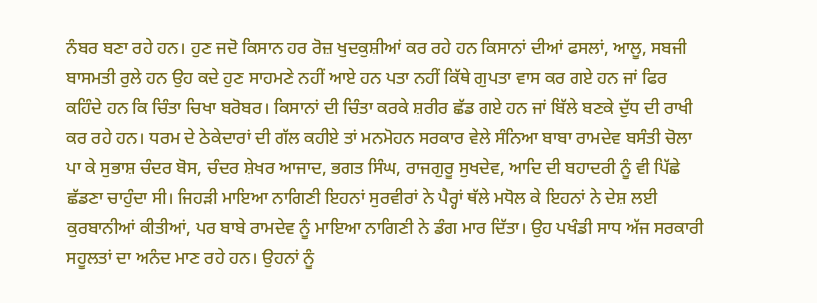ਨੰਬਰ ਬਣਾ ਰਹੇ ਹਨ। ਹੁਣ ਜਦੋ ਕਿਸਾਨ ਹਰ ਰੋਜ਼ ਖੁਦਕੁਸ਼ੀਆਂ ਕਰ ਰਹੇ ਹਨ ਕਿਸਾਨਾਂ ਦੀਆਂ ਫਸਲਾਂ, ਆਲੂ, ਸਬਜੀ ਬਾਸਮਤੀ ਰੁਲੇ ਹਨ ਉਹ ਕਦੇ ਹੁਣ ਸਾਹਮਣੇ ਨਹੀਂ ਆਏ ਹਨ ਪਤਾ ਨਹੀਂ ਕਿੱਥੇ ਗੁਪਤਾ ਵਾਸ ਕਰ ਗਏ ਹਨ ਜਾਂ ਫਿਰ ਕਹਿੰਦੇ ਹਨ ਕਿ ਚਿੰਤਾ ਚਿਖਾ ਬਰੋਬਰ। ਕਿਸਾਨਾਂ ਦੀ ਚਿੰਤਾ ਕਰਕੇ ਸ਼ਰੀਰ ਛੱਡ ਗਏ ਹਨ ਜਾਂ ਬਿੱਲੇ ਬਣਕੇ ਦੁੱਧ ਦੀ ਰਾਖੀ ਕਰ ਰਹੇ ਹਨ। ਧਰਮ ਦੇ ਠੇਕੇਦਾਰਾਂ ਦੀ ਗੱਲ ਕਹੀਏ ਤਾਂ ਮਨਮੋਹਨ ਸਰਕਾਰ ਵੇਲੇ ਸੰਨਿਆ ਬਾਬਾ ਰਾਮਦੇਵ ਬਸੰਤੀ ਚੋਲਾ ਪਾ ਕੇ ਸੁਭਾਸ਼ ਚੰਦਰ ਬੋਸ, ਚੰਦਰ ਸ਼ੇਖਰ ਆਜਾਦ, ਭਗਤ ਸਿੰਘ, ਰਾਜਗੁਰੂ ਸੁਖਦੇਵ, ਆਦਿ ਦੀ ਬਹਾਦਰੀ ਨੂੰ ਵੀ ਪਿੱਛੇ ਛੱਡਣਾ ਚਾਹੁੰਦਾ ਸੀ। ਜਿਹੜੀ ਮਾਇਆ ਨਾਗਿਣੀ ਇਹਨਾਂ ਸੁਰਵੀਰਾਂ ਨੇ ਪੈਰ੍ਹਾਂ ਥੱਲੇ ਮਧੋਲ ਕੇ ਇਹਨਾਂ ਨੇ ਦੇਸ਼ ਲਈ ਕੁਰਬਾਨੀਆਂ ਕੀਤੀਆਂ, ਪਰ ਬਾਬੇ ਰਾਮਦੇਵ ਨੂੰ ਮਾਇਆ ਨਾਗਿਣੀ ਨੇ ਡੰਗ ਮਾਰ ਦਿੱਤਾ। ਉਹ ਪਖੰਡੀ ਸਾਧ ਅੱਜ ਸਰਕਾਰੀ ਸਹੂਲਤਾਂ ਦਾ ਅਨੰਦ ਮਾਣ ਰਹੇ ਹਨ। ਉਹਨਾਂ ਨੂੰ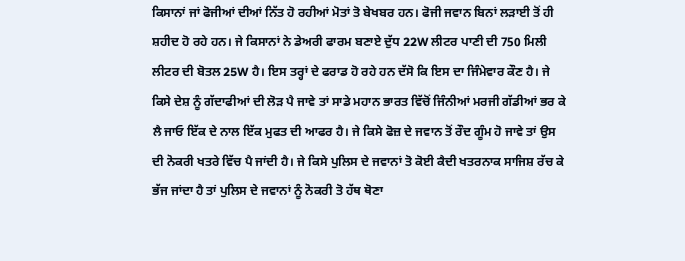ਕਿਸਾਨਾਂ ਜਾਂ ਫੋਜੀਆਂ ਦੀਆਂ ਨਿੱਤ ਹੋ ਰਹੀਆਂ ਮੋਤਾਂ ਤੋ ਬੇਖਬਰ ਹਨ। ਫੋਜੀ ਜਵਾਨ ਬਿਨਾਂ ਲੜਾਈ ਤੋਂ ਹੀ ਸ਼ਹੀਦ ਹੋ ਰਹੇ ਹਨ। ਜੇ ਕਿਸਾਨਾਂ ਨੇ ਡੇਅਰੀ ਫਾਰਮ ਬਣਾਏ ਦੁੱਧ 22W ਲੀਟਰ ਪਾਣੀ ਦੀ 750 ਮਿਲੀ ਲੀਟਰ ਦੀ ਬੋਤਲ 25W ਹੈ। ਇਸ ਤਰ੍ਹਾਂ ਦੇ ਫਰਾਡ ਹੋ ਰਹੇ ਹਨ ਦੱਸੋ ਕਿ ਇਸ ਦਾ ਜਿੰਮੇਵਾਰ ਕੌਣ ਹੈ। ਜੇ ਕਿਸੇ ਦੇਸ਼ ਨੂੰ ਗੱਦਾਫੀਆਂ ਦੀ ਲੋੜ ਪੈ ਜਾਵੇ ਤਾਂ ਸਾਡੇ ਮਹਾਨ ਭਾਰਤ ਵਿੱਚੋਂ ਜਿੰਨੀਆਂ ਮਰਜੀ ਗੱਡੀਆਂ ਭਰ ਕੇ ਲੈ ਜਾਓ ਇੱਕ ਦੇ ਨਾਲ ਇੱਕ ਮੁਫਤ ਦੀ ਆਫਰ ਹੈ। ਜੇ ਕਿਸੇ ਫੋਜ਼ ਦੇ ਜਵਾਨ ਤੋਂ ਰੌਦ ਗੂੰਮ ਹੋ ਜਾਵੇ ਤਾਂ ਉਸ ਦੀ ਨੋਕਰੀ ਖਤਰੇ ਵਿੱਚ ਪੈ ਜਾਂਦੀ ਹੈ। ਜੇ ਕਿਸੇ ਪੁਲਿਸ ਦੇ ਜਵਾਨਾਂ ਤੋ ਕੋਈ ਕੈਦੀ ਖਤਰਨਾਕ ਸਾਜਿਸ਼ ਰੱਚ ਕੇ ਭੱਜ ਜਾਂਦਾ ਹੈ ਤਾਂ ਪੁਲਿਸ ਦੇ ਜਵਾਨਾਂ ਨੂੰ ਨੋਕਰੀ ਤੋ ਹੱਥ ਥੋਣਾ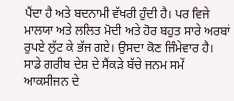ਪੈਂਦਾ ਹੈ ਅਤੇ ਬਦਨਾਮੀ ਵੱਖਰੀ ਹੁੰਦੀ ਹੈ। ਪਰ ਵਿਜੇ ਮਾਲਯਾ ਅਤੇ ਲਲਿਤ ਮੋਦੀ ਅਤੇ ਹੋਰ ਬਹੁਤ ਸਾਰੇ ਅਰਬਾਂ ਰੁਪਏ ਲੁੱਟ ਕੇ ਭੱਜ ਗਏ। ਉਸਦਾ ਕੋਣ ਜਿੰਮੇਵਾਰ ਹੈ। ਸਾਡੇ ਗਰੀਬ ਦੇਸ਼ ਦੇ ਸੈਂਕੜੇ ਬੱਚੇ ਜਨਮ ਸਮੇਂ ਆਕਸੀਜਨ ਦੇ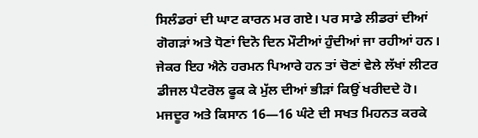ਸਿਲੰਡਰਾਂ ਦੀ ਘਾਟ ਕਾਰਨ ਮਰ ਗਏ। ਪਰ ਸਾਡੇ ਲੀਡਰਾਂ ਦੀਆਂ ਗੋਗੜਾਂ ਅਤੇ ਧੋਣਾਂ ਦਿਨੋ ਦਿਨ ਮੌਟੀਆਂ ਹੁੰਦੀਆਂ ਜਾ ਰਹੀਆਂ ਹਨ। ਜੇਕਰ ਇਹ ਐਨੇ ਹਰਮਨ ਪਿਆਰੇ ਹਨ ਤਾਂ ਚੋਣਾਂ ਵੇਲੇ ਲੱਖਾਂ ਲੀਟਰ ਡੀਜਲ ਪੈਟਰੋਲ ਫੂਕ ਕੇ ਮੁੱਲ ਦੀਆਂ ਭੀੜਾਂ ਕਿਉਂ ਖਰੀਦਦੇ ਹੋ। ਮਜਦੂਰ ਅਤੇ ਕਿਸਾਨ 16—16 ਘੰਟੇ ਦੀ ਸਖਤ ਮਿਹਨਤ ਕਰਕੇ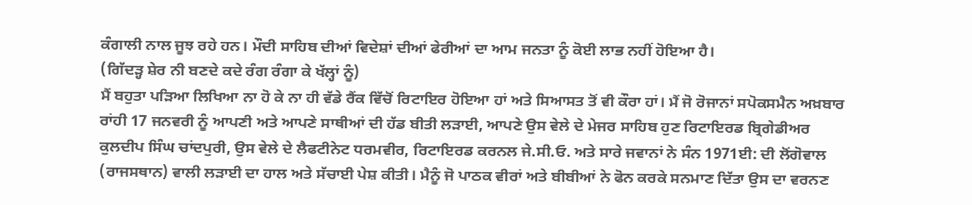ਕੰਗਾਲੀ ਨਾਲ ਜੂਝ ਰਹੇ ਹਨ। ਮੌਦੀ ਸਾਹਿਬ ਦੀਆਂ ਵਿਦੇਸ਼ਾਂ ਦੀਆਂ ਫੇਰੀਆਂ ਦਾ ਆਮ ਜਨਤਾ ਨੂੰ ਕੋਈ ਲਾਭ ਨਹੀਂ ਹੋਇਆ ਹੈ।
(ਗਿੱਦੜ੍ਹ ਸ਼ੇਰ ਨੀ ਬਣਦੇ ਕਦੇ ਰੰਗ ਰੰਗਾ ਕੇ ਖੱਲ੍ਹਾਂ ਨੂੰ)
ਮੈਂ ਬਹੁਤਾ ਪੜਿਆ ਲਿਖਿਆ ਨਾ ਹੋ ਕੇ ਨਾ ਹੀ ਵੱਡੇ ਰੈਂਕ ਵਿੱਚੋਂ ਰਿਟਾਇਰ ਹੋਇਆ ਹਾਂ ਅਤੇ ਸਿਆਸਤ ਤੋਂ ਵੀ ਕੌਰਾ ਹਾਂ। ਮੈਂ ਜੋ ਰੋਜਾਨਾਂ ਸਪੋਕਸਮੈਨ ਅਖ਼ਬਾਰ ਰਾਂਹੀ 17 ਜਨਵਰੀ ਨੂੰ ਆਪਣੀ ਅਤੇ ਆਪਣੇ ਸਾਥੀਆਂ ਦੀ ਹੱਡ ਬੀਤੀ ਲੜਾਈ, ਆਪਣੇ ਉਸ ਵੇਲੇ ਦੇ ਮੇਜਰ ਸਾਹਿਬ ਹੁਣ ਰਿਟਾਇਰਡ ਬ੍ਰਿਗੇਡੀਅਰ ਕੁਲਦੀਪ ਸਿੰਘ ਚਾਂਦਪੁਰੀ, ਉਸ ਵੇਲੇ ਦੇ ਲੈਫਟੀਨੇਟ ਧਰਮਵੀਰ, ਰਿਟਾਇਰਡ ਕਰਨਲ ਜੇ.ਸੀ.ਓ. ਅਤੇ ਸਾਰੇ ਜਵਾਨਾਂ ਨੇ ਸੰਨ 1971ਈ: ਦੀ ਲੋਂਗੋਵਾਲ (ਰਾਜਸਥਾਨ) ਵਾਲੀ ਲੜਾਈ ਦਾ ਹਾਲ ਅਤੇ ਸੱਚਾਈ ਪੇਸ਼ ਕੀਤੀ। ਮੈਨੂੰ ਜੋ ਪਾਠਕ ਵੀਰਾਂ ਅਤੇ ਬੀਬੀਆਂ ਨੇ ਫੋਨ ਕਰਕੇ ਸਨਮਾਣ ਦਿੱਤਾ ਉਸ ਦਾ ਵਰਨਣ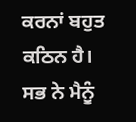ਕਰਨਾਂ ਬਹੁਤ ਕਠਿਨ ਹੈ। ਸਭ ਨੇ ਮੈਨੂੰ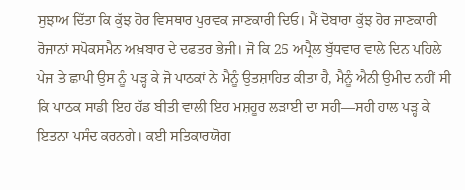ਸੁਝਾਅ ਦਿੱਤਾ ਕਿ ਕੁੱਝ ਹੋਰ ਵਿਸਥਾਰ ਪੁਰਵਕ ਜਾਣਕਾਰੀ ਦਿਓ। ਮੈਂ ਦੋਬਾਰਾ ਕੁੱਝ ਹੋਰ ਜਾਣਕਾਰੀ ਰੋਜਾਨਾਂ ਸਪੋਕਸਮੈਨ ਅਖ਼ਬਾਰ ਦੇ ਦਫਤਰ ਭੇਜੀ। ਜੋ ਕਿ 25 ਅਪ੍ਰੈਲ ਬੁੱਧਵਾਰ ਵਾਲੇ ਦਿਨ ਪਹਿਲੇ ਪੇਜ ਤੇ ਛਾਪੀ ਉਸ ਨੂੰ ਪੜ੍ਹ ਕੇ ਜੋ ਪਾਠਕਾਂ ਨੇ ਮੈਨੂੰ ਉਤਸ਼ਾਹਿਤ ਕੀਤਾ ਹੈ, ਮੈਨੂੰ ਐਨੀ ਉਮੀਦ ਨਹੀਂ ਸੀ ਕਿ ਪਾਠਕ ਸਾਡੀ ਇਹ ਹੱਡ ਬੀਤੀ ਵਾਲੀ ਇਹ ਮਸ਼ਹੂਰ ਲੜਾਈ ਦਾ ਸਹੀ—ਸਹੀ ਹਾਲ ਪੜ੍ਹ ਕੇ ਇਤਨਾ ਪਸੰਦ ਕਰਨਗੇ। ਕਈ ਸਤਿਕਾਰਯੋਗ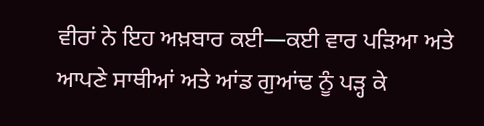ਵੀਰਾਂ ਨੇ ਇਹ ਅਖ਼ਬਾਰ ਕਈ—ਕਈ ਵਾਰ ਪੜਿਆ ਅਤੇ ਆਪਣੇ ਸਾਥੀਆਂ ਅਤੇ ਆਂਡ ਗੁਆਂਢ ਨੂੰ ਪੜ੍ਹ ਕੇ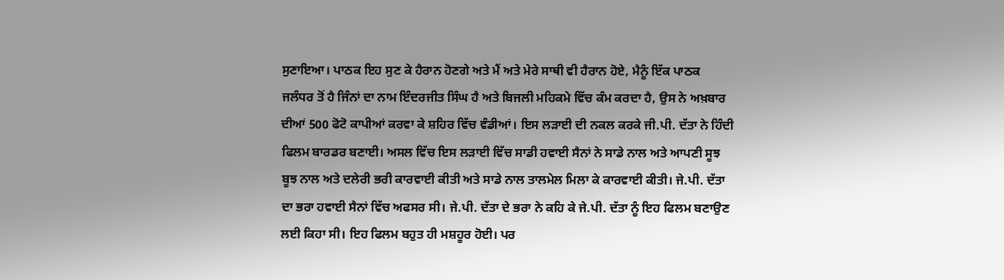ਸੁਣਾਇਆ। ਪਾਠਕ ਇਹ ਸੁਣ ਕੇ ਹੈਰਾਨ ਹੋਣਗੇ ਅਤੇ ਮੈਂ ਅਤੇ ਮੇਰੇ ਸਾਥੀ ਵੀ ਹੈਰਾਨ ਹੋਏ, ਮੈਨੂੰ ਇੱਕ ਪਾਠਕ ਜਲੰਧਰ ਤੋਂ ਹੈ ਜਿੰਨਾਂ ਦਾ ਨਾਮ ਇੰਦਰਜੀਤ ਸਿੰਘ ਹੈ ਅਤੇ ਬਿਜਲੀ ਮਹਿਕਮੇ ਵਿੱਚ ਕੰਮ ਕਰਦਾ ਹੈ, ਉਸ ਨੇ ਅਖ਼ਬਾਰ ਦੀਆਂ 500 ਫੋਟੋ ਕਾਪੀਆਂ ਕਰਵਾ ਕੇ ਸ਼ਹਿਰ ਵਿੱਚ ਵੰਡੀਆਂ। ਇਸ ਲੜਾਈ ਦੀ ਨਕਲ ਕਰਕੇ ਜੀ.ਪੀ. ਦੱਤਾ ਨੇ ਹਿੰਦੀ ਫਿਲਮ ਬਾਰਡਰ ਬਣਾਈ। ਅਸਲ ਵਿੱਚ ਇਸ ਲੜਾਈ ਵਿੱਚ ਸਾਡੀ ਹਵਾਈ ਸੈਨਾਂ ਨੇ ਸਾਡੇ ਨਾਲ ਅਤੇ ਆਪਣੀ ਸੂਝ ਬੂਝ ਨਾਲ ਅਤੇ ਦਲੇਰੀ ਭਰੀ ਕਾਰਵਾਈ ਕੀਤੀ ਅਤੇ ਸਾਡੇ ਨਾਲ ਤਾਲਮੇਲ ਮਿਲਾ ਕੇ ਕਾਰਵਾਈ ਕੀਤੀ। ਜੇ.ਪੀ. ਦੱਤਾ ਦਾ ਭਰਾ ਹਵਾਈ ਸੈਨਾਂ ਵਿੱਚ ਅਫਸਰ ਸੀ। ਜੇ.ਪੀ. ਦੱਤਾ ਦੇ ਭਰਾ ਨੇ ਕਹਿ ਕੇ ਜੇ.ਪੀ. ਦੱਤਾ ਨੂੰ ਇਹ ਫਿਲਮ ਬਣਾਉਣ ਲਈ ਕਿਹਾ ਸੀ। ਇਹ ਫਿਲਮ ਬਹੁਤ ਹੀ ਮਸ਼ਹੂਰ ਹੋਈ। ਪਰ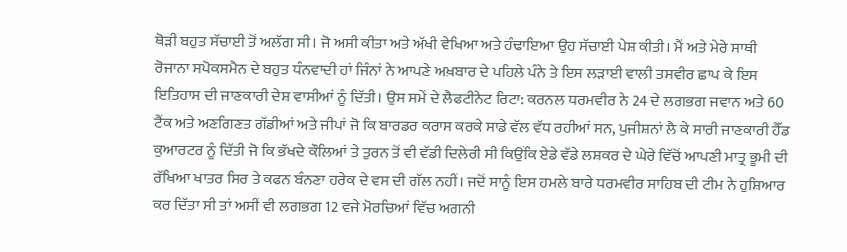ਥੋੜੀ ਬਹੁਤ ਸੱਚਾਈ ਤੋਂ ਅਲੱਗ ਸੀ। ਜੋ ਅਸੀ ਕੀਤਾ ਅਤੇ ਅੱਖੀ ਵੇਖਿਆ ਅਤੇ ਹੰਢਾਇਆ ਉਹ ਸੱਚਾਈ ਪੇਸ਼ ਕੀਤੀ। ਮੈਂ ਅਤੇ ਮੇਰੇ ਸਾਥੀ ਰੋਜਾਨਾ ਸਪੋਕਸਮੈਨ ਦੇ ਬਹੁਤ ਧੰਨਵਾਦੀ ਹਾਂ ਜਿੰਨਾਂ ਨੇ ਆਪਣੇ ਅਖ਼ਬਾਰ ਦੇ ਪਹਿਲੇ ਪੰਨੇ ਤੇ ਇਸ ਲੜਾਈ ਵਾਲੀ ਤਸਵੀਰ ਛਾਪ ਕੇ ਇਸ ਇਤਿਹਾਸ ਦੀ ਜਾਣਕਾਰੀ ਦੇਸ਼ ਵਾਸੀਆਂ ਨੂੰ ਦਿੱਤੀ। ਉਸ ਸਮੇਂ ਦੇ ਲੈਫਟੀਨੇਟ ਰਿਟਾ: ਕਰਨਲ ਧਰਮਵੀਰ ਨੇ 24 ਦੇ ਲਗਭਗ ਜਵਾਨ ਅਤੇ 60 ਟੈਂਕ ਅਤੇ ਅਣਗਿਣਤ ਗੱਡੀਆਂ ਅਤੇ ਜੀਪਾਂ ਜੋ ਕਿ ਬਾਰਡਰ ਕਰਾਸ ਕਰਕੇ ਸਾਡੇ ਵੱਲ ਵੱਧ ਰਹੀਆਂ ਸਨ, ਪੁਜੀਸ਼ਨਾਂ ਲੈ ਕੇ ਸਾਰੀ ਜਾਣਕਾਰੀ ਹੈੱਡ ਕੁਆਰਟਰ ਨੂੰ ਦਿੱਤੀ ਜੋ ਕਿ ਭੱਖਦੇ ਕੌਲਿਆਂ ਤੇ ਤੁਰਨ ਤੋਂ ਵੀ ਵੱਡੀ ਦਿਲੇਰੀ ਸੀ ਕਿਉਂਕਿ ਏਡੇ ਵੱਡੇ ਲਸ਼ਕਰ ਦੇ ਘੇਰੇ ਵਿੱਚੋਂ ਆਪਣੀ ਮਾਤ੍ਰ ਭੂਮੀ ਦੀ ਰੱਖਿਆ ਖਾਤਰ ਸਿਰ ਤੇ ਕਫਨ ਬੰਨਣਾ ਹਰੇਕ ਦੇ ਵਸ ਦੀ ਗੱਲ ਨਹੀਂ। ਜਦੋਂ ਸਾਨੂੰ ਇਸ ਹਮਲੇ ਬਾਰੇ ਧਰਮਵੀਰ ਸਾਹਿਬ ਦੀ ਟੀਮ ਨੇ ਹੁਸ਼ਿਆਰ ਕਰ ਦਿੱਤਾ ਸੀ ਤਾਂ ਅਸੀਂ ਵੀ ਲਗਭਗ 12 ਵਜੇ ਮੋਰਚਿਆਂ ਵਿੱਚ ਅਗਨੀ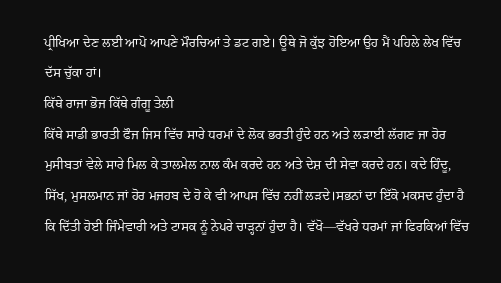ਪ੍ਰੀਖਿਆ ਦੇਣ ਲਈ ਆਪੋ ਆਪਣੇ ਮੌਰਚਿਆਂ ਤੇ ਡਟ ਗਏ। ਊਥੇ ਜੋ ਕੁੱਝ ਹੋਇਆ ਉਹ ਮੈਂ ਪਹਿਲੇ ਲੇਖ ਵਿੱਚ ਦੱਸ ਚੁੱਕਾ ਹਾਂ।
ਕਿੱਥੇ ਰਾਜਾ ਭੋਜ ਕਿੱਥੇ ਗੰਗੂ ਤੇਲੀ
ਕਿੱਥੇ ਸਾਡੀ ਭਾਰਤੀ ਫੌਜ ਜਿਸ ਵਿੱਚ ਸਾਰੇ ਧਰਮਾਂ ਦੇ ਲੋਕ ਭਰਤੀ ਹੁੰਦੇ ਹਨ ਅਤੇ ਲੜਾਈ ਲੱਗਣ ਜਾ ਹੋਰ ਮੁਸੀਬਤਾਂ ਵੇਲੇ ਸਾਰੇ ਮਿਲ ਕੇ ਤਾਲਮੇਲ ਨਾਲ ਕੰਮ ਕਰਦੇ ਹਨ ਅਤੇ ਦੇਸ਼ ਦੀ ਸੇਵਾ ਕਰਦੇ ਹਨ। ਕਦੇ ਹਿੰਦੂ, ਸਿੱਖ, ਮੁਸਲਮਾਨ ਜਾਂ ਹੋਰ ਮਜਹਬ ਦੇ ਹੋ ਕੇ ਵੀ ਆਪਸ ਵਿੱਚ ਨਹੀਂ ਲੜਦੇ।ਸਭਨਾਂ ਦਾ ਇੱਕੋ ਮਕਸਦ ਹੁੰਦਾ ਹੈ ਕਿ ਦਿੱਤੀ ਹੋਈ ਜਿੰਮੇਵਾਰੀ ਅਤੇ ਟਾਸਕ ਨੂੰ ਨੇਪਰੇ ਚਾੜ੍ਹਨਾਂ ਹੁੰਦਾ ਹੈ। ਵੱਖੋ—ਵੱਖਰੇ ਧਰਮਾਂ ਜਾਂ ਫਿਰਕਿਆਂ ਵਿੱਚ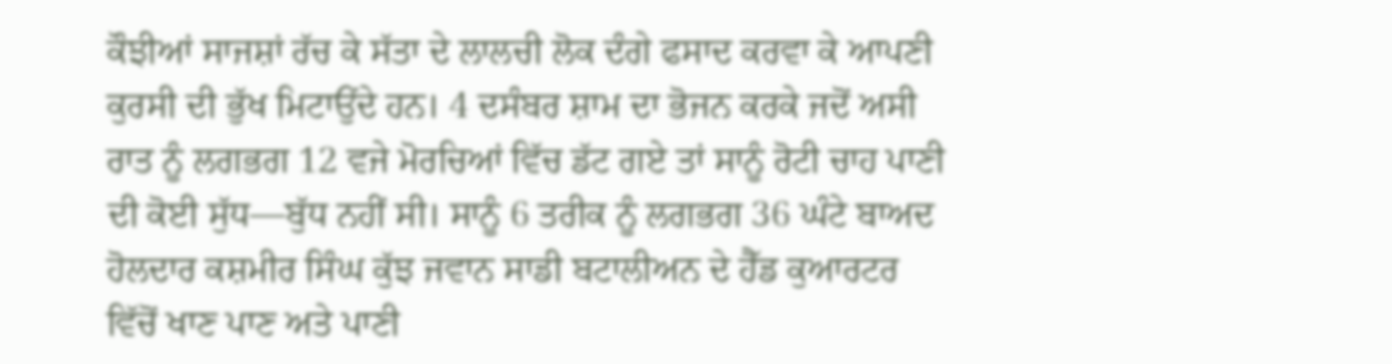ਕੌਝੀਆਂ ਸਾਜਸ਼ਾਂ ਰੱਚ ਕੇ ਸੱਤਾ ਦੇ ਲਾਲਚੀ ਲੋਕ ਦੰਗੇ ਫਸਾਦ ਕਰਵਾ ਕੇ ਆਪਣੀ ਕੁਰਸੀ ਦੀ ਭੁੱਖ ਮਿਟਾਉਂਦੇ ਹਨ। 4 ਦਸੰਬਰ ਸ਼ਾਮ ਦਾ ਭੋਜਨ ਕਰਕੇ ਜਦੋਂ ਅਸੀ ਰਾਤ ਨੂੰ ਲਗਭਗ 12 ਵਜੇ ਮੋਰਚਿਆਂ ਵਿੱਚ ਡੱਟ ਗਏ ਤਾਂ ਸਾਨੂੰ ਰੋਟੀ ਚਾਹ ਪਾਣੀ ਦੀ ਕੋਈ ਸੁੱਧ—ਬੁੱਧ ਨਹੀਂ ਸੀ। ਸਾਨੂੰ 6 ਤਰੀਕ ਨੂੰ ਲਗਭਗ 36 ਘੰਟੇ ਬਾਅਦ ਹੋਲਦਾਰ ਕਸ਼ਮੀਰ ਸਿੰਘ ਕੁੱਝ ਜਵਾਨ ਸਾਡੀ ਬਟਾਲੀਅਨ ਦੇ ਹੈੱਡ ਕੁਆਰਟਰ ਵਿੱਚੋਂ ਖਾਣ ਪਾਣ ਅਤੇ ਪਾਣੀ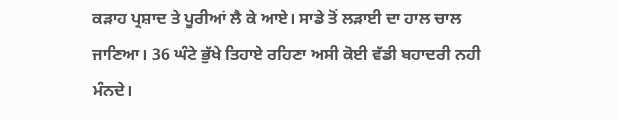ਕੜਾਹ ਪ੍ਰਸ਼ਾਦ ਤੇ ਪੂਰੀਆਂ ਲੈ ਕੇ ਆਏ। ਸਾਡੇ ਤੋਂ ਲੜਾਈ ਦਾ ਹਾਲ ਚਾਲ ਜਾਣਿਆ। 36 ਘੰਟੇ ਭੁੱਖੇ ਤਿਹਾਏ ਰਹਿਣਾ ਅਸੀ ਕੋਈ ਵੱਡੀ ਬਹਾਦਰੀ ਨਹੀ ਮੰਨਦੇ।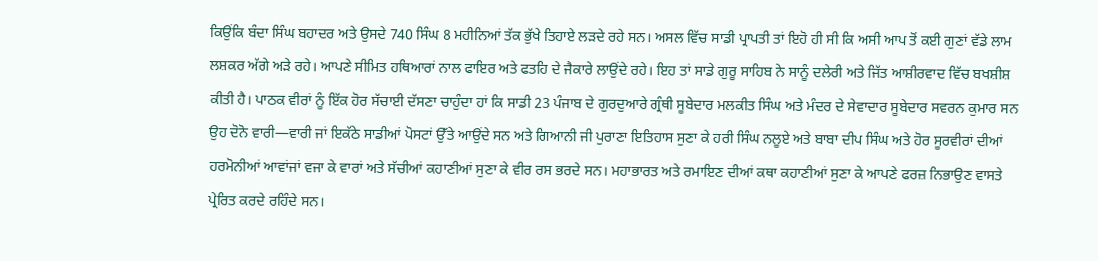ਕਿਉਂਕਿ ਬੰਦਾ ਸਿੰਘ ਬਹਾਦਰ ਅਤੇ ਉਸਦੇ 740 ਸਿੰਘ 8 ਮਹੀਨਿਆਂ ਤੱਕ ਭੁੱਖੇ ਤਿਹਾਏ ਲੜਦੇ ਰਹੇ ਸਨ। ਅਸਲ ਵਿੱਚ ਸਾਡੀ ਪ੍ਰਾਪਤੀ ਤਾਂ ਇਹੋ ਹੀ ਸੀ ਕਿ ਅਸੀ ਆਪ ਤੋਂ ਕਈ ਗੁਣਾਂ ਵੱਡੇ ਲਾਮ ਲਸ਼ਕਰ ਅੱਗੇ ਅੜੇ ਰਹੇ। ਆਪਣੇ ਸੀਮਿਤ ਹਥਿਆਰਾਂ ਨਾਲ ਫਾਇਰ ਅਤੇ ਫਤਹਿ ਦੇ ਜੈਕਾਰੇ ਲਾਉਂਦੇ ਰਹੇ। ਇਹ ਤਾਂ ਸਾਡੇ ਗੁਰੂ ਸਾਹਿਬ ਨੇ ਸਾਨੂੰ ਦਲੇਰੀ ਅਤੇ ਜਿੱਤ ਆਸ਼ੀਰਵਾਦ ਵਿੱਚ ਬਖਸ਼ੀਸ਼ ਕੀਤੀ ਹੈ। ਪਾਠਕ ਵੀਰਾਂ ਨੂੰ ਇੱਕ ਹੋਰ ਸੱਚਾਈ ਦੱਸਣਾ ਚਾਹੁੰਦਾ ਹਾਂ ਕਿ ਸਾਡੀ 23 ਪੰਜਾਬ ਦੇ ਗੁਰਦੁਆਰੇ ਗ੍ਰੰਥੀ ਸੂਬੇਦਾਰ ਮਲਕੀਤ ਸਿੰਘ ਅਤੇ ਮੰਦਰ ਦੇ ਸੇਵਾਦਾਰ ਸੂਬੇਦਾਰ ਸਵਰਨ ਕੁਮਾਰ ਸਨ ਉਹ ਦੋਨੋ ਵਾਰੀ—ਵਾਰੀ ਜਾਂ ਇਕੱਠੇ ਸਾਡੀਆਂ ਪੋਸਟਾਂ ਉੱਤੇ ਆਉਂਦੇ ਸਨ ਅਤੇ ਗਿਆਨੀ ਜੀ ਪੁਰਾਣਾ ਇਤਿਹਾਸ ਸੁਣਾ ਕੇ ਹਰੀ ਸਿੰਘ ਨਲੂਏ ਅਤੇ ਬਾਬਾ ਦੀਪ ਸਿੰਘ ਅਤੇ ਹੋਰ ਸੂਰਵੀਰਾਂ ਦੀਆਂ ਹਰਮੋਨੀਆਂ ਆਵਾਂਜਾਂ ਵਜਾ ਕੇ ਵਾਰਾਂ ਅਤੇ ਸੱਚੀਆਂ ਕਹਾਣੀਆਂ ਸੁਣਾ ਕੇ ਵੀਰ ਰਸ ਭਰਦੇ ਸਨ। ਮਹਾਭਾਰਤ ਅਤੇ ਰਮਾਇਣ ਦੀਆਂ ਕਥਾ ਕਹਾਣੀਆਂ ਸੁਣਾ ਕੇ ਆਪਣੇ ਫਰਜ਼ ਨਿਭਾਉਣ ਵਾਸਤੇ ਪ੍ਰੇਰਿਤ ਕਰਦੇ ਰਹਿੰਦੇ ਸਨ।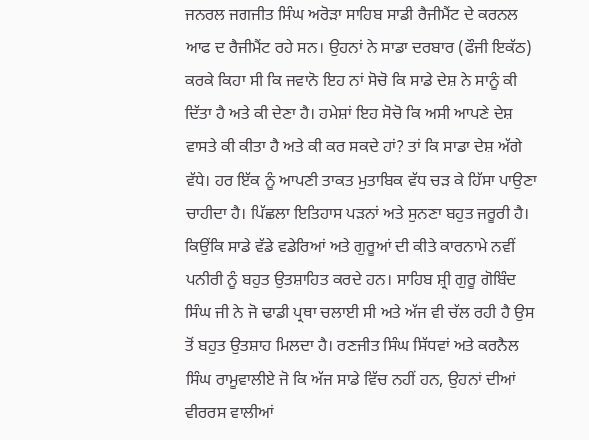ਜਨਰਲ ਜਗਜੀਤ ਸਿੰਘ ਅਰੋੜਾ ਸਾਹਿਬ ਸਾਡੀ ਰੈਜੀਮੈਂਟ ਦੇ ਕਰਨਲ ਆਫ ਦ ਰੈਜੀਮੈਂਟ ਰਹੇ ਸਨ। ਉਹਨਾਂ ਨੇ ਸਾਡਾ ਦਰਬਾਰ (ਫੌਜੀ ਇਕੱਠ) ਕਰਕੇ ਕਿਹਾ ਸੀ ਕਿ ਜਵਾਨੋ ਇਹ ਨਾਂ ਸੋਚੋ ਕਿ ਸਾਡੇ ਦੇਸ਼ ਨੇ ਸਾਨੂੰ ਕੀ ਦਿੱਤਾ ਹੈ ਅਤੇ ਕੀ ਦੇਣਾ ਹੈ। ਹਮੇਸ਼ਾਂ ਇਹ ਸੋਚੋ ਕਿ ਅਸੀ ਆਪਣੇ ਦੇਸ਼ ਵਾਸਤੇ ਕੀ ਕੀਤਾ ਹੈ ਅਤੇ ਕੀ ਕਰ ਸਕਦੇ ਹਾਂ? ਤਾਂ ਕਿ ਸਾਡਾ ਦੇਸ਼ ਅੱਗੇ ਵੱਧੇ। ਹਰ ਇੱਕ ਨੂੰ ਆਪਣੀ ਤਾਕਤ ਮੁਤਾਬਿਕ ਵੱਧ ਚੜ ਕੇ ਹਿੱਸਾ ਪਾਉਣਾ ਚਾਹੀਦਾ ਹੈ। ਪਿੱਛਲਾ ਇਤਿਹਾਸ ਪੜਨਾਂ ਅਤੇ ਸੁਨਣਾ ਬਹੁਤ ਜਰੂਰੀ ਹੈ। ਕਿਉਂਕਿ ਸਾਡੇ ਵੱਡੇ ਵਡੇਰਿਆਂ ਅਤੇ ਗੁਰੂਆਂ ਦੀ ਕੀਤੇ ਕਾਰਨਾਮੇ ਨਵੀਂ ਪਨੀਰੀ ਨੂੰ ਬਹੁਤ ਉਤਸ਼ਾਹਿਤ ਕਰਦੇ ਹਨ। ਸਾਹਿਬ ਸ਼੍ਰੀ ਗੁਰੂ ਗੋਬਿੰਦ ਸਿੰਘ ਜੀ ਨੇ ਜੋ ਢਾਡੀ ਪ੍ਰਥਾ ਚਲਾਈ ਸੀ ਅਤੇ ਅੱਜ ਵੀ ਚੱਲ ਰਹੀ ਹੈ ਉਸ ਤੋਂ ਬਹੁਤ ਉਤਸ਼ਾਹ ਮਿਲਦਾ ਹੈ। ਰਣਜੀਤ ਸਿੰਘ ਸਿੱਧਵਾਂ ਅਤੇ ਕਰਨੈਲ ਸਿੰਘ ਰਾਮੂਵਾਲੀਏ ਜੋ ਕਿ ਅੱਜ ਸਾਡੇ ਵਿੱਚ ਨਹੀਂ ਹਨ, ਉਹਨਾਂ ਦੀਆਂ ਵੀਰਰਸ ਵਾਲੀਆਂ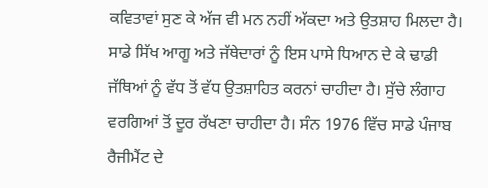ਕਵਿਤਾਵਾਂ ਸੁਣ ਕੇ ਅੱਜ ਵੀ ਮਨ ਨਹੀਂ ਅੱਕਦਾ ਅਤੇ ਉਤਸ਼ਾਹ ਮਿਲਦਾ ਹੈ। ਸਾਡੇ ਸਿੱਖ ਆਗੂ ਅਤੇ ਜੱਥੇਦਾਰਾਂ ਨੂੰ ਇਸ ਪਾਸੇ ਧਿਆਨ ਦੇ ਕੇ ਢਾਡੀ ਜੱਥਿਆਂ ਨੂੰ ਵੱਧ ਤੋਂ ਵੱਧ ਉਤਸ਼ਾਹਿਤ ਕਰਨਾਂ ਚਾਹੀਦਾ ਹੈ। ਸੁੱਚੇ ਲੰਗਾਹ ਵਰਗਿਆਂ ਤੋਂ ਦੂਰ ਰੱਖਣਾ ਚਾਹੀਦਾ ਹੈ। ਸੰਨ 1976 ਵਿੱਚ ਸਾਡੇ ਪੰਜਾਬ ਰੈਜੀਮੈਂਟ ਦੇ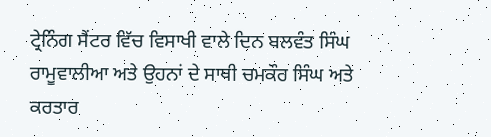ਟ੍ਰੇਨਿੰਗ ਸੈਂਟਰ ਵਿੱਚ ਵਿਸਾਖੀ ਵਾਲੇ ਦਿਨ ਬਲਵੰਤ ਸਿੰਘ ਰਾਮੂਵਾਲੀਆ ਅਤੇ ਉਹਨਾਂ ਦੇ ਸਾਥੀ ਚਮਕੌਰ ਸਿੰਘ ਅਤੇ ਕਰਤਾਰ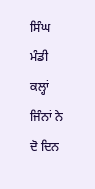ਸਿੰਘ ਮੰਡੀ ਕਲ੍ਹਾਂ ਜਿੰਨਾਂ ਨੇ ਦੋ ਦਿਨ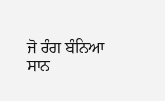ਜੋ ਰੰਗ ਬੰਨਿਆ ਸਾਨ